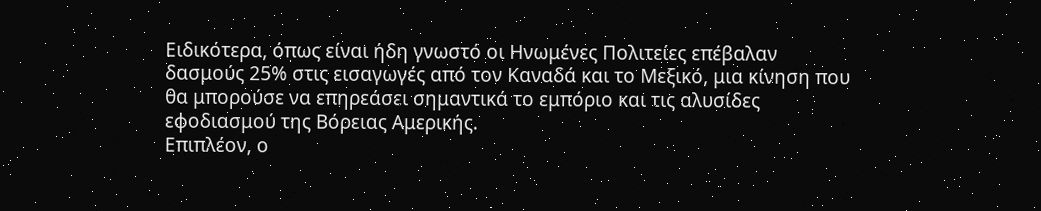Ειδικότερα, όπως είναι ήδη γνωστό οι Ηνωμένες Πολιτείες επέβαλαν δασμούς 25% στις εισαγωγές από τον Καναδά και το Μεξικό, μια κίνηση που θα μπορούσε να επηρεάσει σημαντικά το εμπόριο και τις αλυσίδες εφοδιασμού της Βόρειας Αμερικής.
Επιπλέον, ο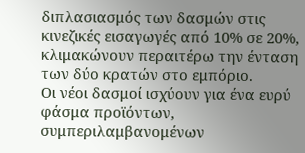διπλασιασμός των δασμών στις κινεζικές εισαγωγές από 10% σε 20%, κλιμακώνουν περαιτέρω την ένταση των δύο κρατών στο εμπόριο.
Οι νέοι δασμοί ισχύουν για ένα ευρύ φάσμα προϊόντων, συμπεριλαμβανομένων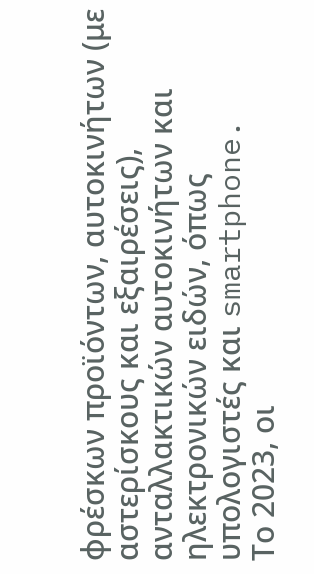φρέσκων προϊόντων, αυτοκινήτων (με αστερίσκους και εξαιρέσεις), ανταλλακτικών αυτοκινήτων και ηλεκτρονικών ειδών, όπως υπολογιστές και smartphone.
Το 2023, οι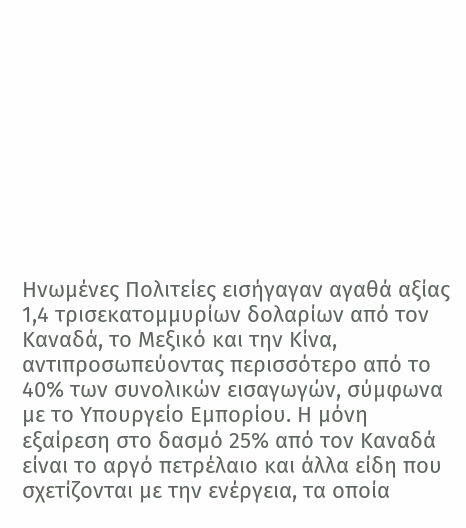Ηνωμένες Πολιτείες εισήγαγαν αγαθά αξίας 1,4 τρισεκατομμυρίων δολαρίων από τον Καναδά, το Μεξικό και την Κίνα, αντιπροσωπεύοντας περισσότερο από το 40% των συνολικών εισαγωγών, σύμφωνα με το Υπουργείο Εμπορίου. Η μόνη εξαίρεση στο δασμό 25% από τον Καναδά είναι το αργό πετρέλαιο και άλλα είδη που σχετίζονται με την ενέργεια, τα οποία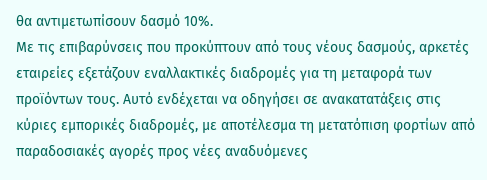θα αντιμετωπίσουν δασμό 10%.
Με τις επιβαρύνσεις που προκύπτουν από τους νέους δασμούς, αρκετές εταιρείες εξετάζουν εναλλακτικές διαδρομές για τη μεταφορά των προϊόντων τους. Αυτό ενδέχεται να οδηγήσει σε ανακατατάξεις στις κύριες εμπορικές διαδρομές, με αποτέλεσμα τη μετατόπιση φορτίων από παραδοσιακές αγορές προς νέες αναδυόμενες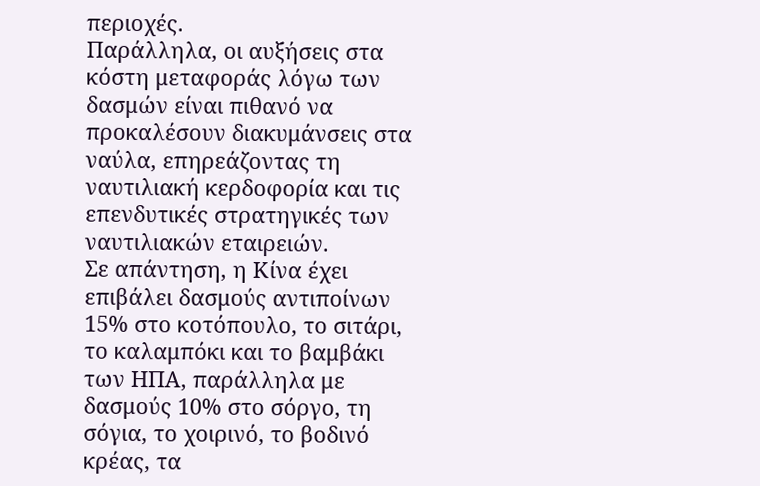περιοχές.
Παράλληλα, οι αυξήσεις στα κόστη μεταφοράς λόγω των δασμών είναι πιθανό να προκαλέσουν διακυμάνσεις στα ναύλα, επηρεάζοντας τη ναυτιλιακή κερδοφορία και τις επενδυτικές στρατηγικές των ναυτιλιακών εταιρειών.
Σε απάντηση, η Κίνα έχει επιβάλει δασμούς αντιποίνων 15% στο κοτόπουλο, το σιτάρι, το καλαμπόκι και το βαμβάκι των ΗΠΑ, παράλληλα με δασμούς 10% στο σόργο, τη σόγια, το χοιρινό, το βοδινό κρέας, τα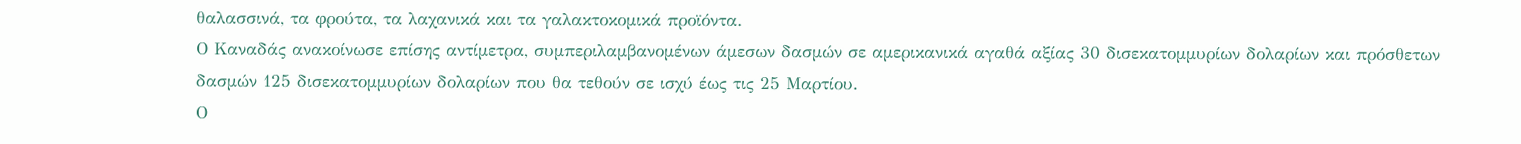θαλασσινά, τα φρούτα, τα λαχανικά και τα γαλακτοκομικά προϊόντα.
Ο Καναδάς ανακοίνωσε επίσης αντίμετρα, συμπεριλαμβανομένων άμεσων δασμών σε αμερικανικά αγαθά αξίας 30 δισεκατομμυρίων δολαρίων και πρόσθετων δασμών 125 δισεκατομμυρίων δολαρίων που θα τεθούν σε ισχύ έως τις 25 Μαρτίου.
Ο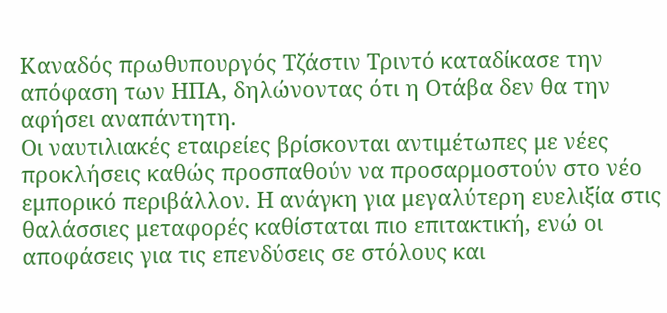Καναδός πρωθυπουργός Τζάστιν Τριντό καταδίκασε την απόφαση των ΗΠΑ, δηλώνοντας ότι η Οτάβα δεν θα την αφήσει αναπάντητη.
Οι ναυτιλιακές εταιρείες βρίσκονται αντιμέτωπες με νέες προκλήσεις καθώς προσπαθούν να προσαρμοστούν στο νέο εμπορικό περιβάλλον. Η ανάγκη για μεγαλύτερη ευελιξία στις θαλάσσιες μεταφορές καθίσταται πιο επιτακτική, ενώ οι αποφάσεις για τις επενδύσεις σε στόλους και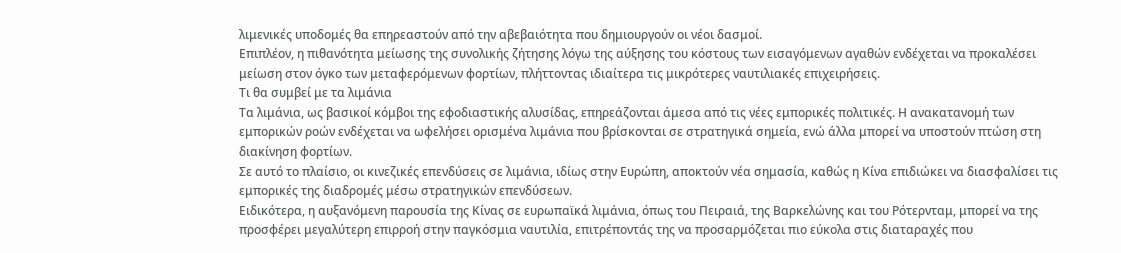λιμενικές υποδομές θα επηρεαστούν από την αβεβαιότητα που δημιουργούν οι νέοι δασμοί.
Επιπλέον, η πιθανότητα μείωσης της συνολικής ζήτησης λόγω της αύξησης του κόστους των εισαγόμενων αγαθών ενδέχεται να προκαλέσει μείωση στον όγκο των μεταφερόμενων φορτίων, πλήττοντας ιδιαίτερα τις μικρότερες ναυτιλιακές επιχειρήσεις.
Τι θα συμβεί με τα λιμάνια
Τα λιμάνια, ως βασικοί κόμβοι της εφοδιαστικής αλυσίδας, επηρεάζονται άμεσα από τις νέες εμπορικές πολιτικές. Η ανακατανομή των εμπορικών ροών ενδέχεται να ωφελήσει ορισμένα λιμάνια που βρίσκονται σε στρατηγικά σημεία, ενώ άλλα μπορεί να υποστούν πτώση στη διακίνηση φορτίων.
Σε αυτό το πλαίσιο, οι κινεζικές επενδύσεις σε λιμάνια, ιδίως στην Ευρώπη, αποκτούν νέα σημασία, καθώς η Κίνα επιδιώκει να διασφαλίσει τις εμπορικές της διαδρομές μέσω στρατηγικών επενδύσεων.
Ειδικότερα, η αυξανόμενη παρουσία της Κίνας σε ευρωπαϊκά λιμάνια, όπως του Πειραιά, της Βαρκελώνης και του Ρότερνταμ, μπορεί να της προσφέρει μεγαλύτερη επιρροή στην παγκόσμια ναυτιλία, επιτρέποντάς της να προσαρμόζεται πιο εύκολα στις διαταραχές που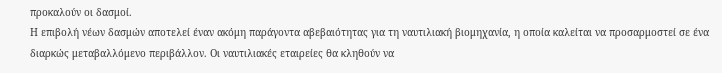προκαλούν οι δασμοί.
Η επιβολή νέων δασμών αποτελεί έναν ακόμη παράγοντα αβεβαιότητας για τη ναυτιλιακή βιομηχανία, η οποία καλείται να προσαρμοστεί σε ένα διαρκώς μεταβαλλόμενο περιβάλλον. Οι ναυτιλιακές εταιρείες θα κληθούν να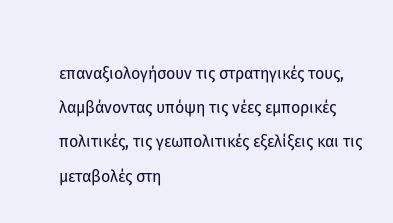επαναξιολογήσουν τις στρατηγικές τους, λαμβάνοντας υπόψη τις νέες εμπορικές πολιτικές, τις γεωπολιτικές εξελίξεις και τις μεταβολές στη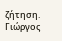ζήτηση.
Γιώργος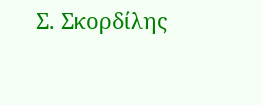Σ. Σκορδίλης